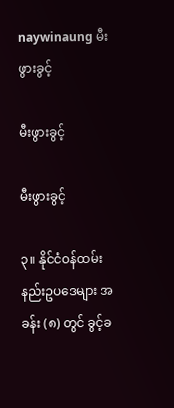naywinaung မီးဖွားခွင့်

မီးဖွားခွင့်

မီးဖွားခွင့်

၃။ နိုင်ငံဝန်ထမ်းနည်းဥပဒေများ အခန်း (၈) တွင် ခွင့်ခ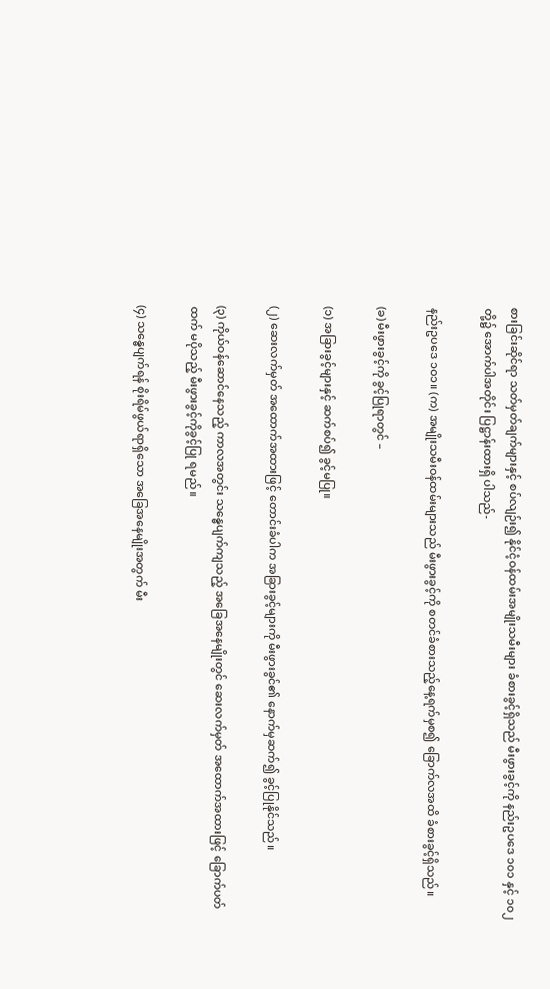စားခြင်းဆိုင်ရာ သတ်မှတ်ချက်များနှင့် စပ်လျဉ်း၍ နိုင်ငံ့ဝန်ထမ်းအမျိုးသမီးများ ခံစားခွင့်ရှိသည် မီးဖွားခွင့်ကို နည်းဥပဒေ ၁၀၁ နှင့် ၁၀၂ တို့၌ အောက်ပါအတိုင်း ပြဋ္ဌာန်းထားရှိ ပါသည်-

နည်းဥပဒေ ၁ဝ၁။ (က) အမျိုးသမီးဝန်ထမ်းများသည် မီးဖွားခွင့်ကို စတင်ခံစားသည့်နေ့ရက်မှစ၍ ခြောက်လအထိ ခံစားခွင့်ရှိသည်။

(ခ) မီးဖွားခွင့်ကို ခွင့်ပြုရာတွင် –

(၁) အခြားခွင့်များနှင့် ဆက်စပ်၍ ခွင့်မပြု။

(၂) ဆေးလက်မှတ် အထောက်အထားဖြင့် တောင်းခံပါက အခြားခွင့်များကို မီးဖွားခွင်၏ နောက်မှဆက်၍ ခွင့်ပြုနိုင်သည်။

(၃) ကိုယ်ဝန်ဆောင်နေသည့် ကာလအတွင်း သန္ဓေပျက်ကျသည့် အခြေအနေမျိုးတွင် ဆေးလက်မှတ် အထောက်အထားဖြင့် ခြောက်ပတ်ထက် မပိုသည့် မီးဖွားခွင့်ကိုခွင့်ပြု ရမည်။

(၄) သန္ဓေပျက်ရန် စိုးရိမ်ဖွယ်ရာရှိသော အခြေအနေမျိုးအတွက် မီး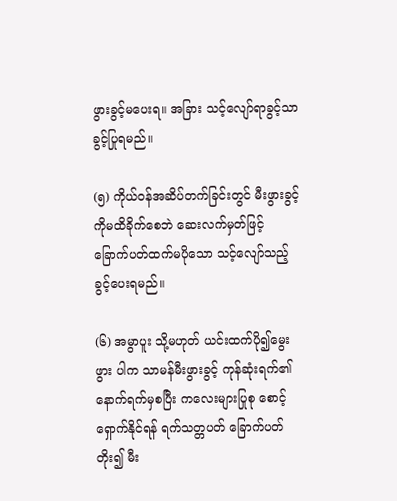ဖွားခွင့်မပေးရ။ အခြား သင့်လျော်ရာခွင့်သာ ခွင့်ပြုရမည်။

(၅) ကိုယ်ဝန်အဆိပ်တက်ခြင်းတွင် မီးဖွားခွင့်ကိုမထိခိုက်စေဘဲ ဆေးလက်မှတ်ဖြင့် ခြောက်ပတ်ထက်မပိုသော သင့်လျော်သည့် ခွင့်ပေးရမည်။

(၆) အမွာပူး သို့မဟုတ် ယင်းထက်ပို၍မွေးဖွား ပါက သာမန်မီးဖွားခွင့် ကုန်ဆုံးရက်၏ နောက်ရက်မှစပြီး ကလေးများပြုစု စောင့်ရှောက်နိုင်ရန် ရက်သတ္တပတ် ခြောက်ပတ်တိုး၍ မီး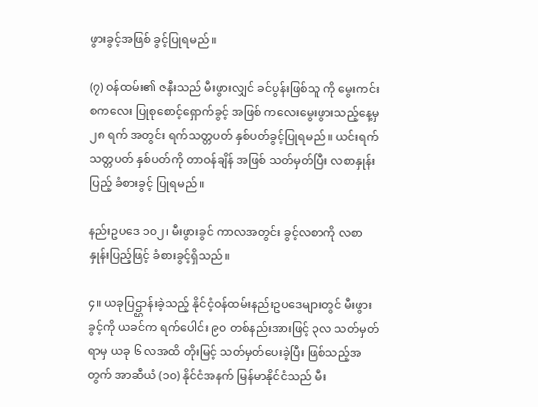ဖွားခွင့်အဖြစ် ခွင့်ပြုရမည်။

(၇) ဝန်ထမ်း၏ ဇနီးသည် မီးဖွားလျှင် ခင်ပွန်းဖြစ်သူ ကို မွေးကင်းစကလေး ပြုစုစောင့်ရှောက်ခွင့် အဖြစ် ကလေးမွေးဖွားသည့်နေ့မှ ၂၈ ရက် အတွင်း ရက်သတ္တပတ် နှစ်ပတ်ခွင့်ပြုရမည်။ ယင်းရက်သတ္တပတ် နှစ်ပတ်ကို တာဝန်ချိန် အဖြစ် သတ်မှတ်ပြီး လစာနှုန်းပြည့် ခံစားခွင့် ပြုရမည်။

နည်းဥပဒေ ၁၀၂၊ မီးဖွားခွင် ကာလအတွင်း ခွင့်လစာကို လစာနှုန်းပြည့်ဖြင့် ခံစားခွင့်ရှိသည်။

၄။ ယခုပြဌ္ဌာန်းခဲ့သည့် နိုင်ငံ့ဝန်ထမ်းနည်းဥပဒေများတွင် မီးဖွားခွင့်ကို ယခင်က ရက်ပေါင်း ၉၀ တစ်နည်းအားဖြင့် ၃လ သတ်မှတ်ရာမှ ယခု ၆ လအထိ တိုးမြင့် သတ်မှတ်ပေးခဲ့ပြီး ဖြစ်သည့်အတွက် အာဆီယံ (၁၀) နိုင်ငံအနက် မြန်မာနိုင်ငံသည် မီး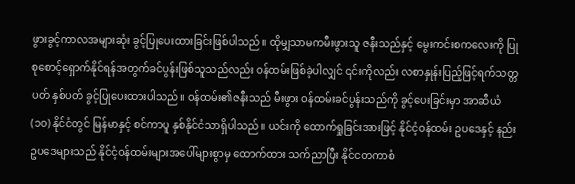ဖွားခွင့်ကာလအများဆုံး ခွင့်ပြုပေးထားခြင်းဖြစ်ပါသည်။ ထိုမျှသာမကမီးဖွားသူ ဇနီးသည်နှင့် မွေးကင်းစကလေးကို ပြုစုစောင့်ရှောက်နိုင်ရန်အတွက်ခင်ပွန်းဖြစ်သူသည်လည်း ဝန်ထမ်းဖြစ်ခဲ့ပါလျှင် ၎င်းကိုလည်း လစာနှုန်းပြည့်ဖြင့်ရက်သတ္တပတ် နှစ်ပတ် ခွင့်ပြုပေးထားပါသည်။ ဝန်ထမ်း၏ဇနီးသည် မီးဖွား ဝန်ထမ်းခင်ပွန်းသည်ကို ခွင့်ပေးခြင်းမှာ အာဆီယံ (၁၀) နိုင်ငံတွင် မြန်မာနှင့် စင်ကာပူ နှစ်နိုင်ငံသာရှိပါသည်။ ယင်းကို ထောက်ရှုခြင်းအားဖြင့် နိုင်ငံ့ဝန်ထမ်း ဥပဒေနှင့် နည်းဥပဒေများသည် နိုင်ငံ့ဝန်ထမ်းများအပေါ်များစွာမှ ထောက်ထား သက်ညာပြီး နိုင်ငတကာစံ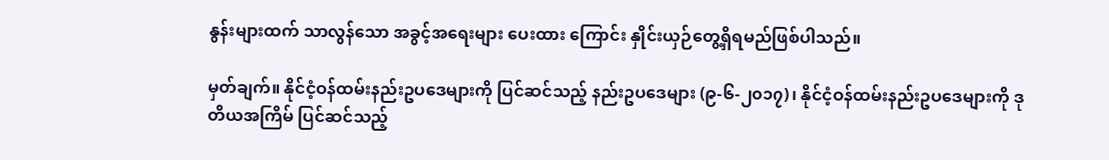နွန်းများထက် သာလွန်သော အခွင့်အရေးများ ပေးထား ကြောင်း နှိုင်းယှဉ်တွေ့ရှိရမည်ဖြစ်ပါသည်။

မှတ်ချက်။ နိုင်ငံ့ဝန်ထမ်းနည်းဥပဒေများကို ပြင်ဆင်သည့် နည်းဥပဒေများ (၉-၆-၂၀၁၇)၊ နိုင်ငံ့ဝန်ထမ်းနည်းဥပဒေများကို ဒုတိယအကြိမ် ပြင်ဆင်သည့်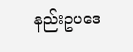နည်းဥပဒေ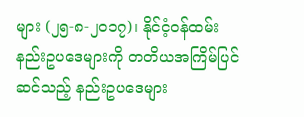များ (၂၅-၈-၂၀၁၇)၊ နိုင်ငံ့ဝန်ထမ်းနည်းဥပဒေများကို တတိယအကြိမ်ပြင်ဆင်သည့် နည်းဥပဒေများ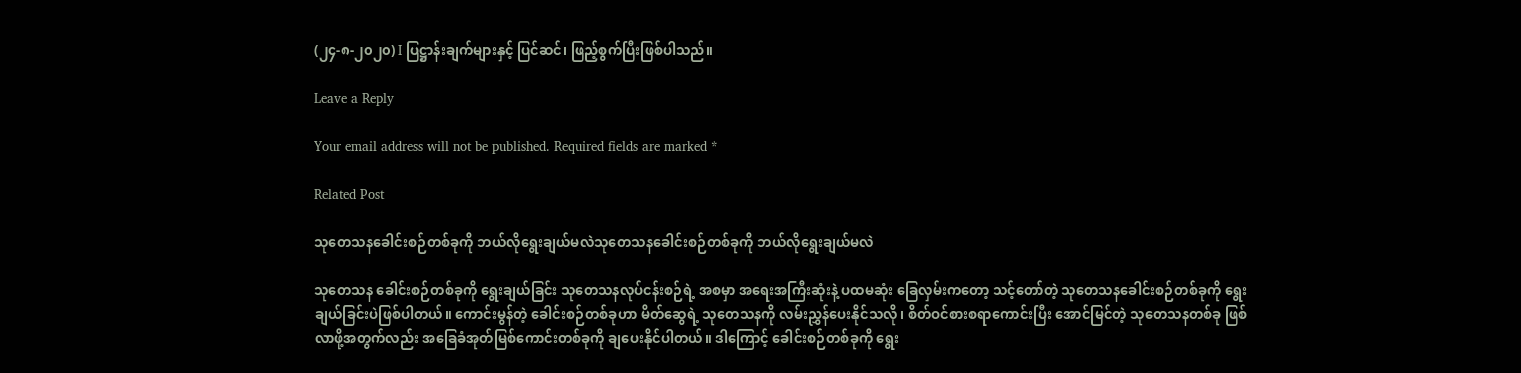(၂၄-၈-၂၀၂၀) I ပြဋ္ဌာန်းချက်များနှင့် ပြင်ဆင်၊ ဖြည့်စွက်ပြီးဖြစ်ပါသည်။

Leave a Reply

Your email address will not be published. Required fields are marked *

Related Post

သုတေသနခေါင်းစဉ်တစ်ခုကို ဘယ်လိုရွေးချယ်မလဲသုတေသနခေါင်းစဉ်တစ်ခုကို ဘယ်လိုရွေးချယ်မလဲ

သုတေသန ခေါင်းစဉ်တစ်ခုကို ရွေးချယ်ခြင်း သုတေသနလုပ်ငန်းစဉ်ရဲ့ အစမှာ အရေးအကြီးဆုံးနဲ့ ပထမဆုံး ခြေလှမ်းကတော့ သင့်တော်တဲ့ သုတေသနခေါင်းစဉ်တစ်ခုကို ရွေးချယ်ခြင်းပဲဖြစ်ပါတယ်။ ကောင်းမွန်တဲ့ ခေါင်းစဉ်တစ်ခုဟာ မိတ်ဆွေရဲ့ သုတေသနကို လမ်းညွှန်ပေးနိုင်သလို၊ စိတ်ဝင်စားစရာကောင်းပြီး အောင်မြင်တဲ့ သုတေသနတစ်ခု ဖြစ်လာဖို့အတွက်လည်း အခြေခံအုတ်မြစ်ကောင်းတစ်ခုကို ချပေးနိုင်ပါတယ်။ ဒါကြောင့် ခေါင်းစဉ်တစ်ခုကို ရွေး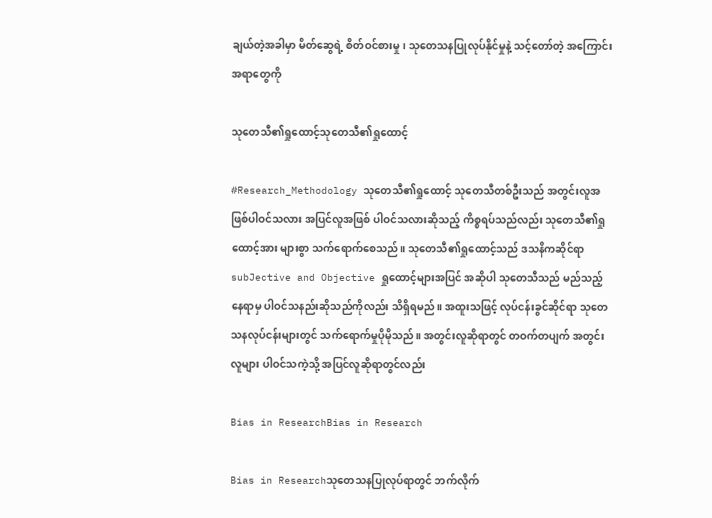ချယ်တဲ့အခါမှာ မိတ်ဆွေရဲ့ စိတ်ဝင်စားမှု၊ သုတေသနပြုလုပ်နိုင်မှုနဲ့ သင့်တော်တဲ့ အကြောင်းအရာတွေကို

သုတေသီ၏ရှုထောင့်သုတေသီ၏ရှုထောင့်

#Research_Methodology သုတေသီ၏ရှုထောင့် သုတေသီတစ်ဦးသည် အတွင်းလူအဖြစ်ပါဝင်သလား အပြင်လူအဖြစ် ပါဝင်သလားဆိုသည့် ကိစ္စရပ်သည်လည်း သုတေသီ၏ရှုထောင့်အား များစွာ သက်ရောက်စေသည်။ သုတေသီ၏ရှုထောင့်သည် ဒသနိကဆိုင်ရာ subJective and Objective ရှုထောင့်များအပြင် အဆိုပါ သုတေသီသည် မည်သည့်နေရာမှ ပါဝင်သနည်းဆိုသည်ကိုလည်း သိရှိရမည်။ အထူးသဖြင့် လုပ်ငန်းခွင်ဆိုင်ရာ သုတေသနလုပ်ငန်းများတွင် သက်ရောက်မှုပိုမိုသည်။ အတွင်းလူဆိုရာတွင် တဝက်တပျက် အတွင်းလူများ ပါဝင်သကဲ့သို့ အပြင်လူဆိုရာတွင်လည်း

Bias in ResearchBias in Research

Bias in Researchသုတေသနပြုလုပ်ရာတွင် ဘက်လိုက်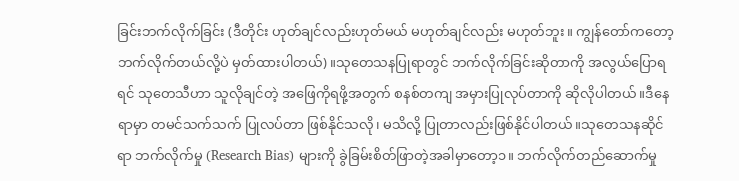ခြင်းဘက်လိုက်ခြင်း (ဒီတိုင်း ဟုတ်ချင်လည်းဟုတ်မယ် မဟုတ်ချင်လည်း မဟုတ်ဘူး။ ကျွန်တော်ကတော့ ဘက်လိုက်တယ်လို့ပဲ မှတ်ထားပါတယ်)။သုတေသနပြုရာတွင် ဘက်လိုက်ခြင်းဆိုတာကို အလွယ်ပြောရရင် သုတေသီဟာ သူလိုချင်တဲ့ အဖြေကိုရဖို့အတွက် စနစ်တကျ အမှားပြုလုပ်တာကို ဆိုလိုပါတယ်။ဒီနေရာမှာ တမင်သက်သက် ပြုလပ်တာ ဖြစ်နိုင်သလို၊ မသိလို့ ပြုတာလည်းဖြစ်နိုင်ပါတယ်။သုတေသနဆိုင်ရာ ဘက်လိုက်မှု (Research Bias) များကို ခွဲခြမ်းစိတ်ဖြာတဲ့အခါမှာတော့၁။ ဘက်လိုက်တည်ဆောက်မှု